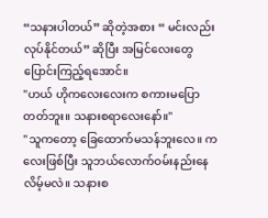“သနားပါတယ်” ဆိုတဲ့အစား “ မင်းလည်းလုပ်နိုင်တယ်” ဆိုပြီး အမြင်လေးတွေ ပြောင်းကြည့်ရအောင်။
"ဟယ် ဟိုကလေးလေးက စကားမပြောတတ်ဘူး။ သနားစရာလေးနော်။"
"သူကတော့ ခြေထောက်မသန်ဘူးလေ။ ကလေးဖြစ်ပြီး သူဘယ်လောက်ဝမ်းနည်းနေလိမ့်မလဲ။ သနားစ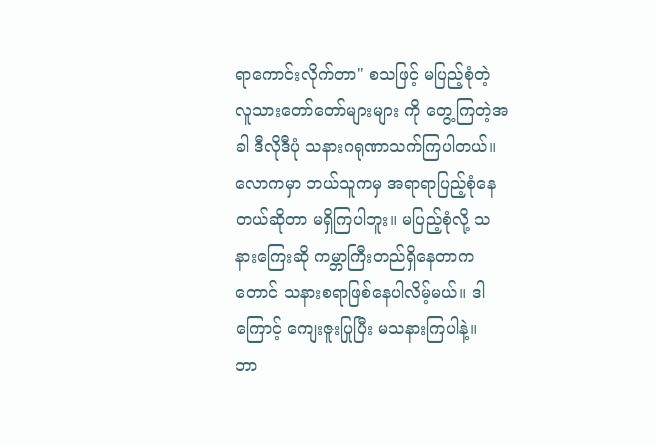ရာကောင်းလိုက်တာ" စသဖြင့် မပြည့်စုံတဲ့ လူသားတော်တော်များများ ကို တွေ့ကြတဲ့အခါ ဒီလိုဒီပုံ သနားဂရုဏာသက်ကြပါတယ်။
လောကမှာ ဘယ်သူကမှ အရာရာပြည့်စုံနေတယ်ဆိုတာ မရှိကြပါဘူး။ မပြည့်စုံလို့ သနားကြေးဆို ကမ္ဘာကြီးတည်ရှိနေတာကတောင် သနားစရာဖြစ်နေပါလိမ့်မယ်။ ဒါကြောင့် ကျေးဇူးပြုပြီး မသနားကြပါနဲ့။
ဘာ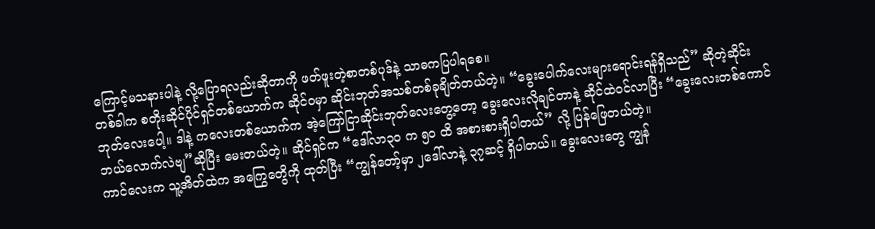ကြောင့်မသနားပါနဲ့ လို့ပြောရလည်းဆိုတာကို ဖတ်ဖူးတဲ့စာတစ်ပုဒ်နဲ့ သာဓကပြပါရစေ။
တစ်ခါက စတိုးဆိုင်ပိုင်ရှင်တစ်ယောက်က ဆိုင်ဝမှာ ဆိုင်းဘုတ်အသစ်တစ်ခုချိတ်တယ်တဲ့။ “ခွေးပေါက်လေးများရောင်းရန်ရှိသည်” ဆိုတဲ့ဆိုင်းဘုတ်လေးပေါ့။ ဒါနဲ့ ကလေးတစ်ယောက်က အဲ့ကြော်ငြာဆိုင်းဘုတ်လေးတွေ့တော့ ခွေးလေးလိုချင်တာနဲ့ ဆိုင်ထဲဝင်လာပြီး “ခွေးလေးတစ်ကောင်ဘယ်လောက်လဲဗျ”ဆိုပြီး မေးတယ်တဲ့။ ဆိုင်ရှင်က “ဒေါ်လာ၃၀ က ၅၀ ထိ အစားစားရှိပါတယ်” လို့ ပြန်ဖြေတယ်တဲ့။
ကာင်လေးက သူ့အိတ်ထဲက အကြွေတွေိကို ထုတ်ပြီး “ကျွန်တော့်မှာ ၂ဒေါ်လာနဲ့ ၃၇ဆင့် ရှိပါတယ်။ ခွေးလေးတွေ ကျွန်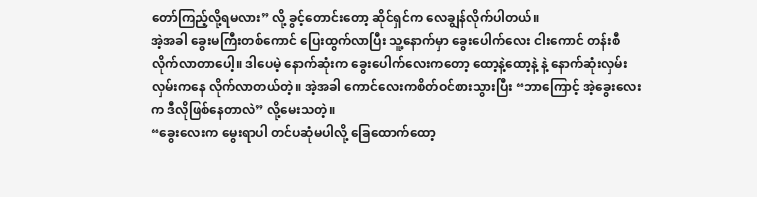တော်ကြည့်လို့ရမလား” လို့ ခွင့်တောင်းတော့ ဆိုင်ရှင်က လေချွန်လိုက်ပါတယ်။
အဲ့အခါ ခွေးမကြီးတစ်ကောင် ပြေးထွက်လာပြီး သူ့နောက်မှာ ခွေးပေါက်လေး ငါးကောင် တန်းစီလိုက်လာတာပေါ့။ ဒါပေမဲ့ နောက်ဆုံးက ခွေးပေါက်လေးကတော့ ထော့နဲ့ထော့နဲ့ နဲ့ နောက်ဆုံးလှမ်းလှမ်းကနေ လိုက်လာတယ်တဲ့။ အဲ့အခါ ကောင်လေးကစိတ်ဝင်စားသွားပြီး “ဘာကြောင့် အဲ့ခွေးလေးက ဒီလိုဖြစ်နေတာလဲ” လို့မေးသတဲ့။
“ခွေးလေးက မွေးရာပါ တင်ပဆုံမပါလို့ ခြေထောက်ထော့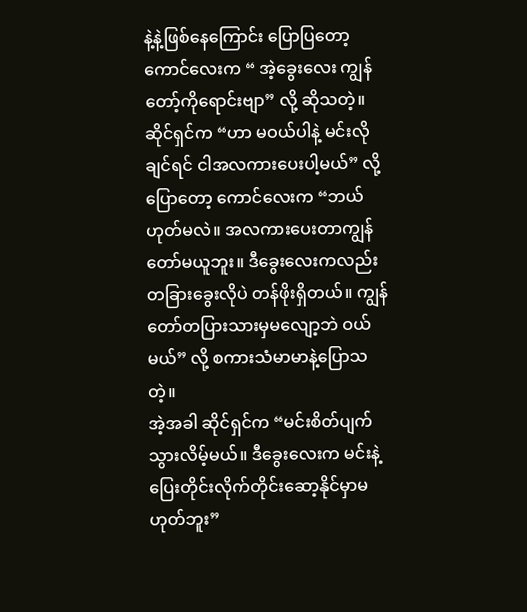နဲ့နဲ့ဖြစ်နေကြောင်း ပြောပြတော့ ကောင်လေးက “ အဲ့ခွေးလေး ကျွန်တော့်ကိုရောင်းဗျာ” လို့ ဆိုသတဲ့။ ဆိုင်ရှင်က “ဟာ မဝယ်ပါနဲ့ မင်းလိုချင်ရင် ငါအလကားပေးပါ့မယ်” လို့ပြောတော့ ကောင်လေးက “ဘယ်ဟုတ်မလဲ။ အလကားပေးတာကျွန်တော်မယူဘူး။ ဒီခွေးလေးကလည်း တခြားခွေးလိုပဲ တန်ဖိုးရှိတယ်။ ကျွန်တော်တပြားသားမှမလျော့ဘဲ ဝယ်မယ်” လို့ စကားသံမာမာနဲ့ပြောသတဲ့။
အဲ့အခါ ဆိုင်ရှင်က “မင်းစိတ်ပျက်သွားလိမ့်မယ်။ ဒီခွေးလေးက မင်းနဲ့ ပြေးတိုင်းလိုက်တိုင်းဆော့နိုင်မှာမဟုတ်ဘူး”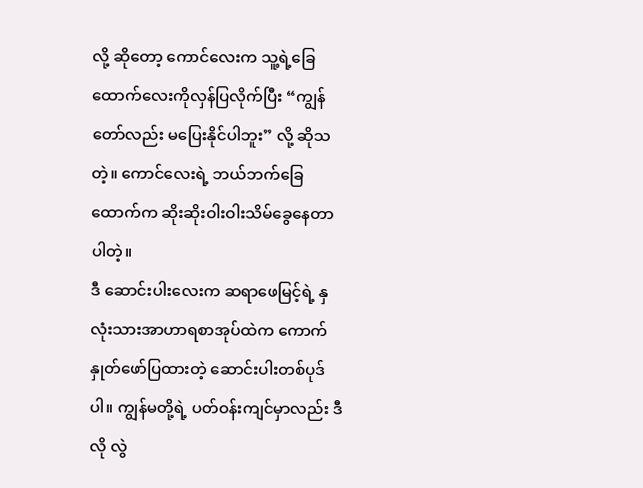လို့ ဆိုတော့ ကောင်လေးက သူ့ရဲ့ခြေထောက်လေးကိုလှန်ပြလိုက်ပြီး “ကျွန်တော်လည်း မပြေးနိုင်ပါဘူး” လို့ ဆိုသတဲ့။ ကောင်လေးရဲ့ ဘယ်ဘက်ခြေထောက်က ဆိုးဆိုးဝါးဝါးသိမ်ခွေနေတာပါတဲ့။
ဒီ ဆောင်းပါးလေးက ဆရာဖေမြင့်ရဲ့ နှလုံးသားအာဟာရစာအုပ်ထဲက ကောက်နှုတ်ဖော်ပြထားတဲ့ ဆောင်းပါးတစ်ပုဒ်ပါ။ ကျွန်မတို့ရဲ့ ပတ်ဝန်းကျင်မှာလည်း ဒီလို လွဲ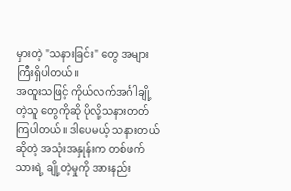မှားတဲ့ "သနားခြင်း" တွေ အများကြီးရှိပါတယ်။
အထူးသဖြင့် ကိုယ်လက်အင်္ဂါချို့တဲ့သူ တွေကိုဆို ပိုလို့သနားတတ်ကြပါတယ်။ ဒါပေမယ့် သနားတယ် ဆိုတဲ့ အသုံးအနှုန်းက တစ်ဖက်သားရဲ့ ချို့တဲ့မှုကို အားနည်း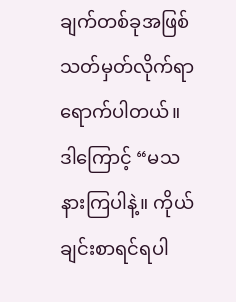ချက်တစ်ခုအဖြစ် သတ်မှတ်လိုက်ရာရောက်ပါတယ်။ ဒါကြောင့် “မသနားကြပါနဲ့။ ကိုယ်ချင်းစာရင်ရပါ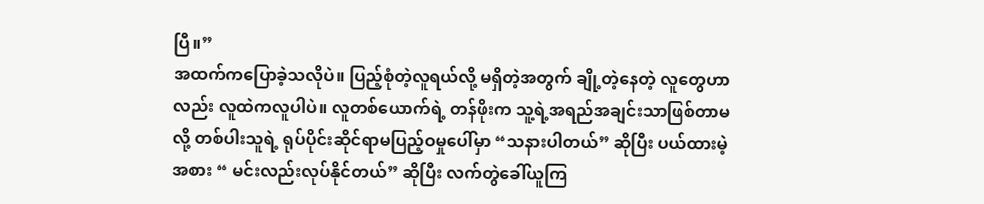ပြီ။”
အထက်ကပြောခဲ့သလိုပဲ။ ပြည့်စုံတဲ့လူရယ်လို့ မရှိတဲ့အတွက် ချို့တဲ့နေတဲ့ လူတွေဟာလည်း လူထဲကလူပါပဲ။ လူတစ်ယောက်ရဲ့ တန်ဖိုးက သူ့ရဲ့အရည်အချင်းသာဖြစ်တာမလို့ တစ်ပါးသူရဲ့ ရုပ်ပိုင်းဆိုင်ရာမပြည့်ဝမှုပေါ်မှာ “သနားပါတယ်” ဆိုပြီး ပယ်ထားမဲ့အစား “ မင်းလည်းလုပ်နိုင်တယ်” ဆိုပြီး လက်တွဲခေါ်ယူကြ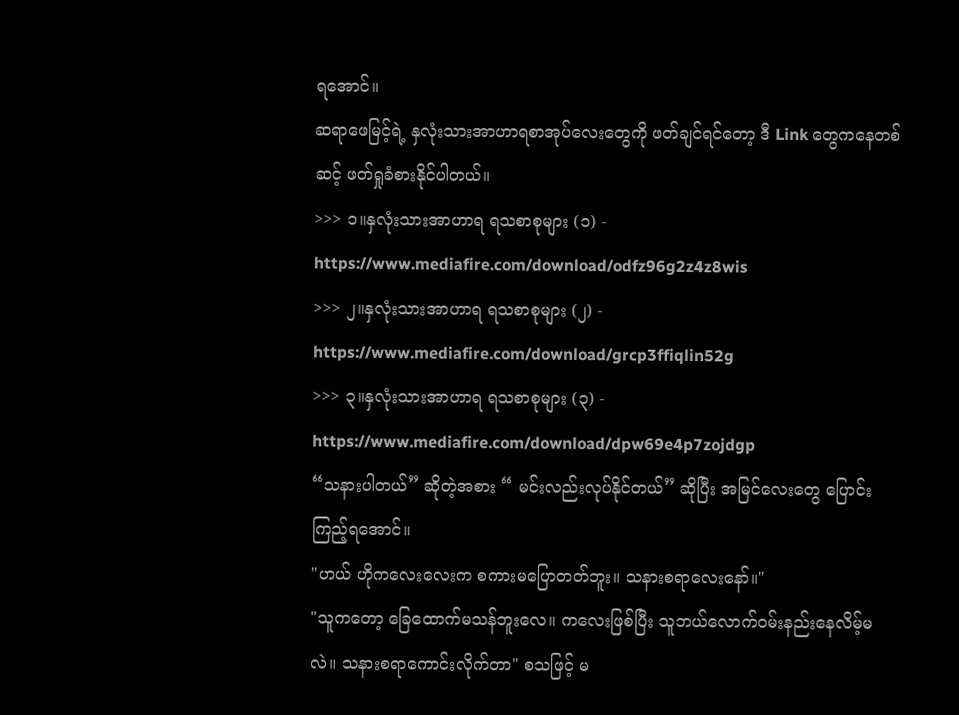ရအောင်။
ဆရာဖေမြင့်ရဲ့ နှလုံးသားအာဟာရစာအုပ်လေးတွေကို ဖတ်ချင်ရင်တော့ ဒီ Link တွေကနေတစ်ဆင့် ဖတ်ရှုခံစားနိုင်ပါတယ်။
>>> ၁။နှလုံးသားအာဟာရ ရသစာစုများ (၁) -
https://www.mediafire.com/download/odfz96g2z4z8wis
>>> ၂။နှလုံးသားအာဟာရ ရသစာစုများ (၂) -
https://www.mediafire.com/download/grcp3ffiqlin52g
>>> ၃။နှလုံးသားအာဟာရ ရသစာစုများ (၃) -
https://www.mediafire.com/download/dpw69e4p7zojdgp
“သနားပါတယ်” ဆိုတဲ့အစား “ မင်းလည်းလုပ်နိုင်တယ်” ဆိုပြီး အမြင်လေးတွေ ပြောင်းကြည့်ရအောင်။
"ဟယ် ဟိုကလေးလေးက စကားမပြောတတ်ဘူး။ သနားစရာလေးနော်။"
"သူကတော့ ခြေထောက်မသန်ဘူးလေ။ ကလေးဖြစ်ပြီး သူဘယ်လောက်ဝမ်းနည်းနေလိမ့်မလဲ။ သနားစရာကောင်းလိုက်တာ" စသဖြင့် မ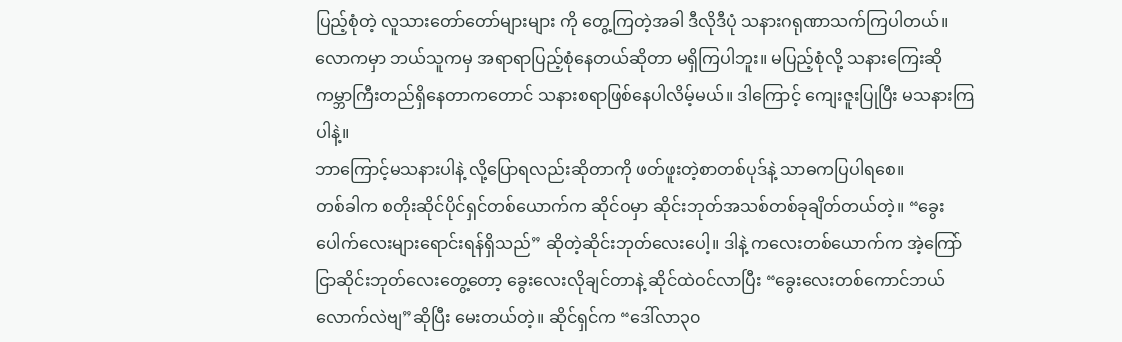ပြည့်စုံတဲ့ လူသားတော်တော်များများ ကို တွေ့ကြတဲ့အခါ ဒီလိုဒီပုံ သနားဂရုဏာသက်ကြပါတယ်။
လောကမှာ ဘယ်သူကမှ အရာရာပြည့်စုံနေတယ်ဆိုတာ မရှိကြပါဘူး။ မပြည့်စုံလို့ သနားကြေးဆို ကမ္ဘာကြီးတည်ရှိနေတာကတောင် သနားစရာဖြစ်နေပါလိမ့်မယ်။ ဒါကြောင့် ကျေးဇူးပြုပြီး မသနားကြပါနဲ့။
ဘာကြောင့်မသနားပါနဲ့ လို့ပြောရလည်းဆိုတာကို ဖတ်ဖူးတဲ့စာတစ်ပုဒ်နဲ့ သာဓကပြပါရစေ။
တစ်ခါက စတိုးဆိုင်ပိုင်ရှင်တစ်ယောက်က ဆိုင်ဝမှာ ဆိုင်းဘုတ်အသစ်တစ်ခုချိတ်တယ်တဲ့။ “ခွေးပေါက်လေးများရောင်းရန်ရှိသည်” ဆိုတဲ့ဆိုင်းဘုတ်လေးပေါ့။ ဒါနဲ့ ကလေးတစ်ယောက်က အဲ့ကြော်ငြာဆိုင်းဘုတ်လေးတွေ့တော့ ခွေးလေးလိုချင်တာနဲ့ ဆိုင်ထဲဝင်လာပြီး “ခွေးလေးတစ်ကောင်ဘယ်လောက်လဲဗျ”ဆိုပြီး မေးတယ်တဲ့။ ဆိုင်ရှင်က “ဒေါ်လာ၃၀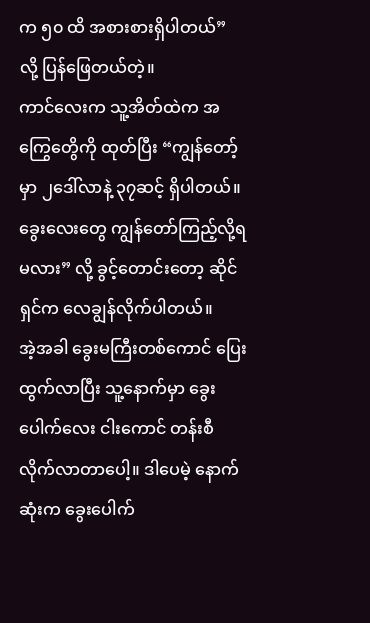က ၅၀ ထိ အစားစားရှိပါတယ်” လို့ ပြန်ဖြေတယ်တဲ့။
ကာင်လေးက သူ့အိတ်ထဲက အကြွေတွေိကို ထုတ်ပြီး “ကျွန်တော့်မှာ ၂ဒေါ်လာနဲ့ ၃၇ဆင့် ရှိပါတယ်။ ခွေးလေးတွေ ကျွန်တော်ကြည့်လို့ရမလား” လို့ ခွင့်တောင်းတော့ ဆိုင်ရှင်က လေချွန်လိုက်ပါတယ်။
အဲ့အခါ ခွေးမကြီးတစ်ကောင် ပြေးထွက်လာပြီး သူ့နောက်မှာ ခွေးပေါက်လေး ငါးကောင် တန်းစီလိုက်လာတာပေါ့။ ဒါပေမဲ့ နောက်ဆုံးက ခွေးပေါက်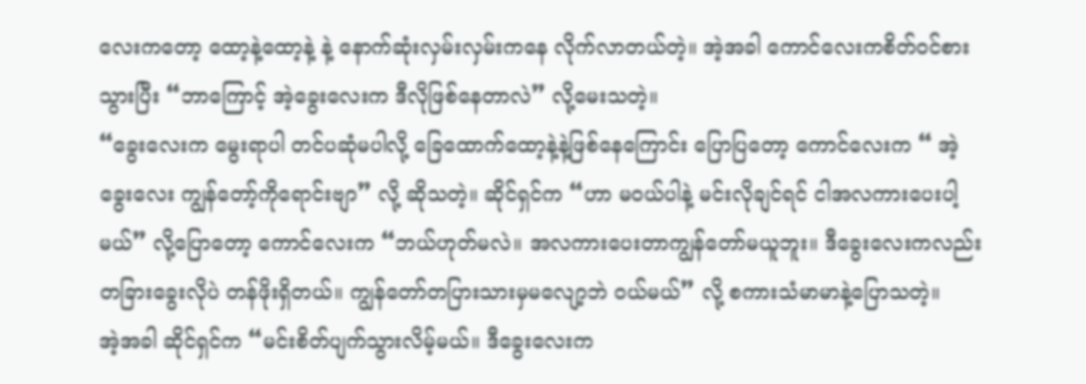လေးကတော့ ထော့နဲ့ထော့နဲ့ နဲ့ နောက်ဆုံးလှမ်းလှမ်းကနေ လိုက်လာတယ်တဲ့။ အဲ့အခါ ကောင်လေးကစိတ်ဝင်စားသွားပြီး “ဘာကြောင့် အဲ့ခွေးလေးက ဒီလိုဖြစ်နေတာလဲ” လို့မေးသတဲ့။
“ခွေးလေးက မွေးရာပါ တင်ပဆုံမပါလို့ ခြေထောက်ထော့နဲ့နဲ့ဖြစ်နေကြောင်း ပြောပြတော့ ကောင်လေးက “ အဲ့ခွေးလေး ကျွန်တော့်ကိုရောင်းဗျာ” လို့ ဆိုသတဲ့။ ဆိုင်ရှင်က “ဟာ မဝယ်ပါနဲ့ မင်းလိုချင်ရင် ငါအလကားပေးပါ့မယ်” လို့ပြောတော့ ကောင်လေးက “ဘယ်ဟုတ်မလဲ။ အလကားပေးတာကျွန်တော်မယူဘူး။ ဒီခွေးလေးကလည်း တခြားခွေးလိုပဲ တန်ဖိုးရှိတယ်။ ကျွန်တော်တပြားသားမှမလျော့ဘဲ ဝယ်မယ်” လို့ စကားသံမာမာနဲ့ပြောသတဲ့။
အဲ့အခါ ဆိုင်ရှင်က “မင်းစိတ်ပျက်သွားလိမ့်မယ်။ ဒီခွေးလေးက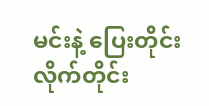မင်းနဲ့ ပြေးတိုင်းလိုက်တိုင်း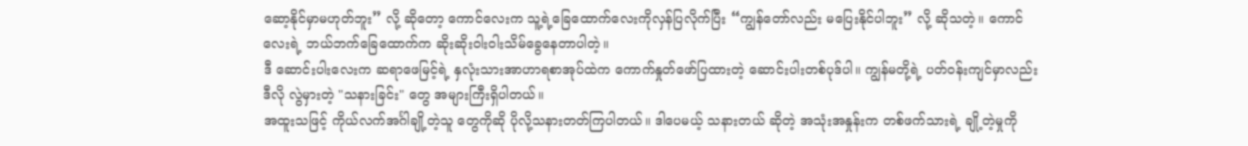ဆော့နိုင်မှာမဟုတ်ဘူး” လို့ ဆိုတော့ ကောင်လေးက သူ့ရဲ့ခြေထောက်လေးကိုလှန်ပြလိုက်ပြီး “ကျွန်တော်လည်း မပြေးနိုင်ပါဘူး” လို့ ဆိုသတဲ့။ ကောင်လေးရဲ့ ဘယ်ဘက်ခြေထောက်က ဆိုးဆိုးဝါးဝါးသိမ်ခွေနေတာပါတဲ့။
ဒီ ဆောင်းပါးလေးက ဆရာဖေမြင့်ရဲ့ နှလုံးသားအာဟာရစာအုပ်ထဲက ကောက်နှုတ်ဖော်ပြထားတဲ့ ဆောင်းပါးတစ်ပုဒ်ပါ။ ကျွန်မတို့ရဲ့ ပတ်ဝန်းကျင်မှာလည်း ဒီလို လွဲမှားတဲ့ "သနားခြင်း" တွေ အများကြီးရှိပါတယ်။
အထူးသဖြင့် ကိုယ်လက်အင်္ဂါချို့တဲ့သူ တွေကိုဆို ပိုလို့သနားတတ်ကြပါတယ်။ ဒါပေမယ့် သနားတယ် ဆိုတဲ့ အသုံးအနှုန်းက တစ်ဖက်သားရဲ့ ချို့တဲ့မှုကို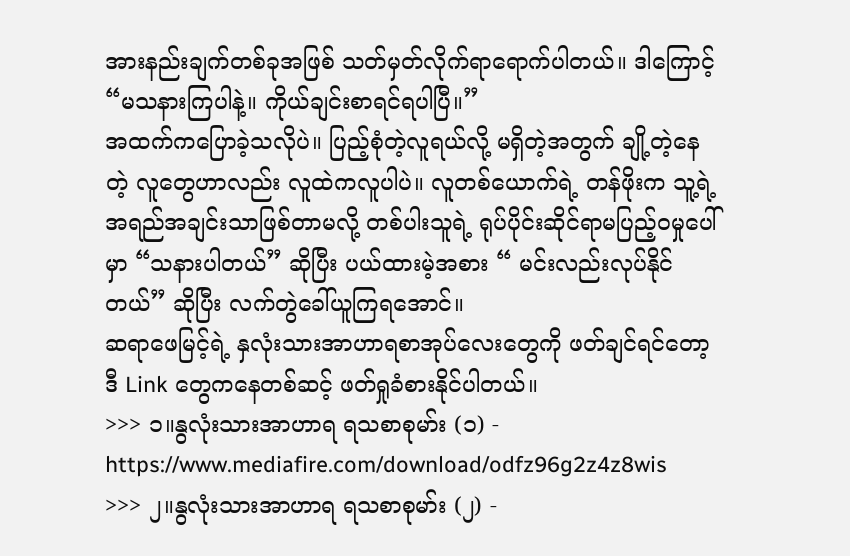အားနည်းချက်တစ်ခုအဖြစ် သတ်မှတ်လိုက်ရာရောက်ပါတယ်။ ဒါကြောင့် “မသနားကြပါနဲ့။ ကိုယ်ချင်းစာရင်ရပါပြီ။”
အထက်ကပြောခဲ့သလိုပဲ။ ပြည့်စုံတဲ့လူရယ်လို့ မရှိတဲ့အတွက် ချို့တဲ့နေတဲ့ လူတွေဟာလည်း လူထဲကလူပါပဲ။ လူတစ်ယောက်ရဲ့ တန်ဖိုးက သူ့ရဲ့အရည်အချင်းသာဖြစ်တာမလို့ တစ်ပါးသူရဲ့ ရုပ်ပိုင်းဆိုင်ရာမပြည့်ဝမှုပေါ်မှာ “သနားပါတယ်” ဆိုပြီး ပယ်ထားမဲ့အစား “ မင်းလည်းလုပ်နိုင်တယ်” ဆိုပြီး လက်တွဲခေါ်ယူကြရအောင်။
ဆရာဖေမြင့်ရဲ့ နှလုံးသားအာဟာရစာအုပ်လေးတွေကို ဖတ်ချင်ရင်တော့ ဒီ Link တွေကနေတစ်ဆင့် ဖတ်ရှုခံစားနိုင်ပါတယ်။
>>> ၁။နွလုံးသားအာဟာရ ရသစာစုမာ်း (၁) -
https://www.mediafire.com/download/odfz96g2z4z8wis
>>> ၂။နွလုံးသားအာဟာရ ရသစာစုမာ်း (၂) -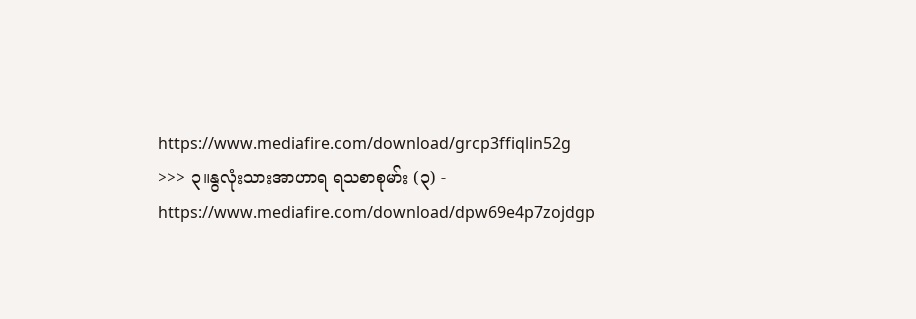https://www.mediafire.com/download/grcp3ffiqlin52g
>>> ၃။နွလုံးသားအာဟာရ ရသစာစုမာ်း (၃) -
https://www.mediafire.com/download/dpw69e4p7zojdgp